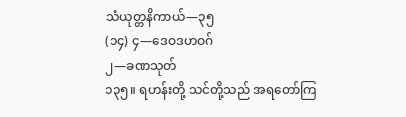သံယုတ္တနိကာယ်—၃၅
(၁၄) ၄—ဒေဝဒဟဝဂ်
၂—ခဏသုတ်
၁၃၅။ ရဟန်းတို့ သင်တို့သည် အရတော်ကြ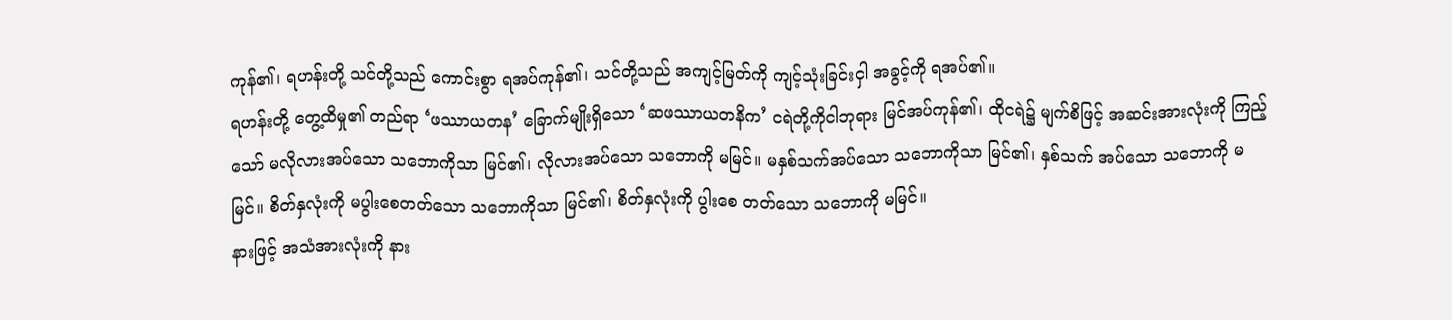ကုန်၏၊ ရဟန်းတို့ သင်တို့သည် ကောင်းစွာ ရအပ်ကုန်၏၊ သင်တို့သည် အကျင့်မြတ်ကို ကျင့်သုံးခြင်းငှါ အခွင့်ကို ရအပ်၏။
ရဟန်းတို့ တွေ့ထိမှု၏ တည်ရာ ‘ဖဿာယတန’ ခြောက်မျိုးရှိသော ‘ဆဖဿာယတနိက’ ငရဲတို့ကိုငါဘုရား မြင်အပ်ကုန်၏၊ ထိုငရဲ၌ မျက်စိဖြင့် အဆင်းအားလုံးကို ကြည့်သော် မလိုလားအပ်သော သဘောကိုသာ မြင်၏၊ လိုလားအပ်သော သဘောကို မမြင်။ မနှစ်သက်အပ်သော သဘောကိုသာ မြင်၏၊ နှစ်သက် အပ်သော သဘောကို မမြင်။ စိတ်နှလုံးကို မပွါးစေတတ်သော သဘောကိုသာ မြင်၏၊ စိတ်နှလုံးကို ပွါးစေ တတ်သော သဘောကို မမြင်။
နားဖြင့် အသံအားလုံးကို နား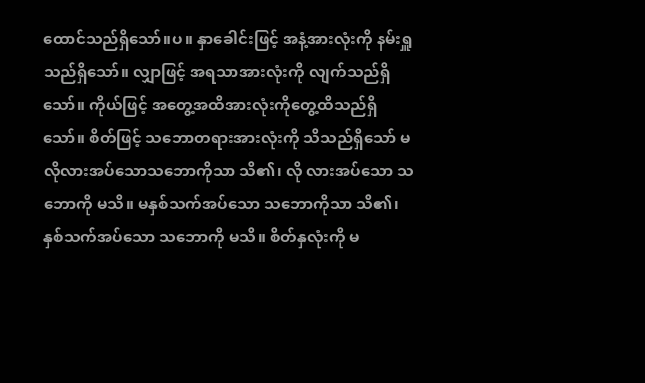ထောင်သည်ရှိသော်။ပ။ နှာခေါင်းဖြင့် အနံ့အားလုံးကို နမ်းရှူသည်ရှိသော်။ လျှာဖြင့် အရသာအားလုံးကို လျက်သည်ရှိသော်။ ကိုယ်ဖြင့် အတွေ့အထိအားလုံးကိုတွေ့ထိသည်ရှိ သော်။ စိတ်ဖြင့် သဘောတရားအားလုံးကို သိသည်ရှိသော် မလိုလားအပ်သောသဘောကိုသာ သိ၏၊ လို လားအပ်သော သဘောကို မသိ။ မနှစ်သက်အပ်သော သဘောကိုသာ သိ၏၊ နှစ်သက်အပ်သော သဘောကို မသိ။ စိတ်နှလုံးကို မ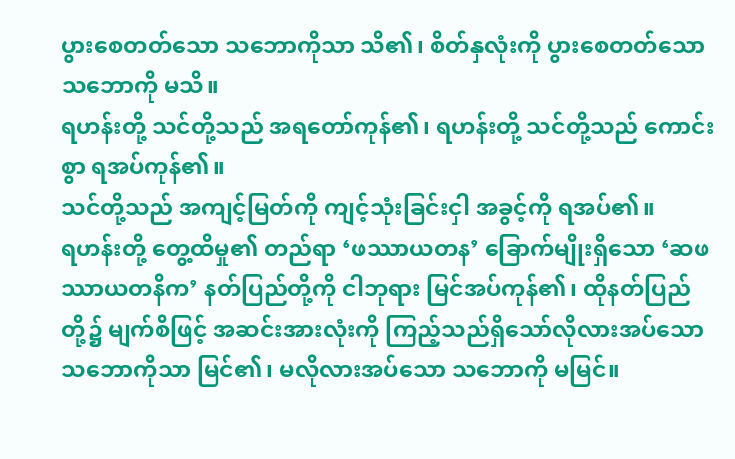ပွားစေတတ်သော သဘောကိုသာ သိ၏၊ စိတ်နှလုံးကို ပွားစေတတ်သော သဘောကို မသိ။
ရဟန်းတို့ သင်တို့သည် အရတော်ကုန်၏၊ ရဟန်းတို့ သင်တို့သည် ကောင်းစွာ ရအပ်ကုန်၏။
သင်တို့သည် အကျင့်မြတ်ကို ကျင့်သုံးခြင်းငှါ အခွင့်ကို ရအပ်၏။
ရဟန်းတို့ တွေ့ထိမှု၏ တည်ရာ ‘ဖဿာယတန’ ခြောက်မျိုးရှိသော ‘ဆဖဿာယတနိက’ နတ်ပြည်တို့ကို ငါဘုရား မြင်အပ်ကုန်၏၊ ထိုနတ်ပြည်တို့၌ မျက်စိဖြင့် အဆင်းအားလုံးကို ကြည့်သည်ရှိသော်လိုလားအပ်သော သဘောကိုသာ မြင်၏၊ မလိုလားအပ်သော သဘောကို မမြင်။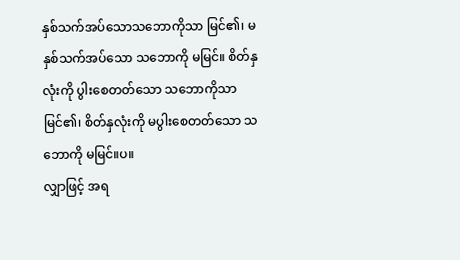နှစ်သက်အပ်သောသဘောကိုသာ မြင်၏၊ မနှစ်သက်အပ်သော သဘောကို မမြင်။ စိတ်နှလုံးကို ပွါးစေတတ်သော သဘောကိုသာ မြင်၏၊ စိတ်နှလုံးကို မပွါးစေတတ်သော သဘောကို မမြင်။ပ။
လျှာဖြင့် အရ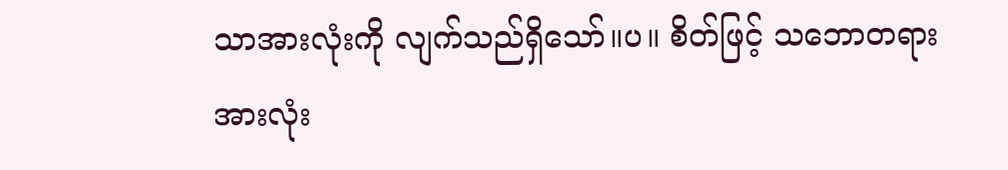သာအားလုံးကို လျက်သည်ရှိသော်။ပ။ စိတ်ဖြင့် သဘောတရားအားလုံး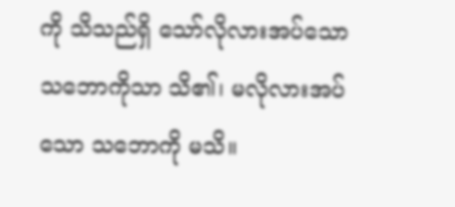ကို သိသည်ရှိ သော်လိုလားအပ်သော သဘောကိုသာ သိ၏၊ မလိုလားအပ်သော သဘောကို မသိ။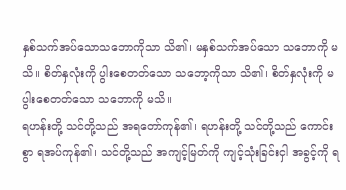နှစ်သက်အပ်သောသဘောကိုသာ သိ၏၊ မနှစ်သက်အပ်သော သဘောကို မသိ။ စိတ်နှလုံးကို ပွါးစေတတ်သော သဘော့ကိုသာ သိ၏၊ စိတ်နှလုံးကို မပွါးစေတတ်သော သဘောကို မသိ။
ရဟန်းတို့ သင်တို့သည် အရတော်ကုန်၏၊ ရဟန်းတို့ သင်တို့သည် ကောင်းစွာ ရအပ်ကုန်၏၊ သင်တို့သည် အကျင့်မြတ်ကို ကျင့်သုံးခြင်းငှါ အခွင့်ကို ရ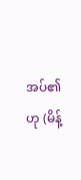အပ်၏ဟု (မိန့်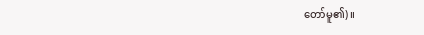တော်မူ၏)။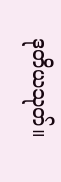ဒုတိယသုတ်။